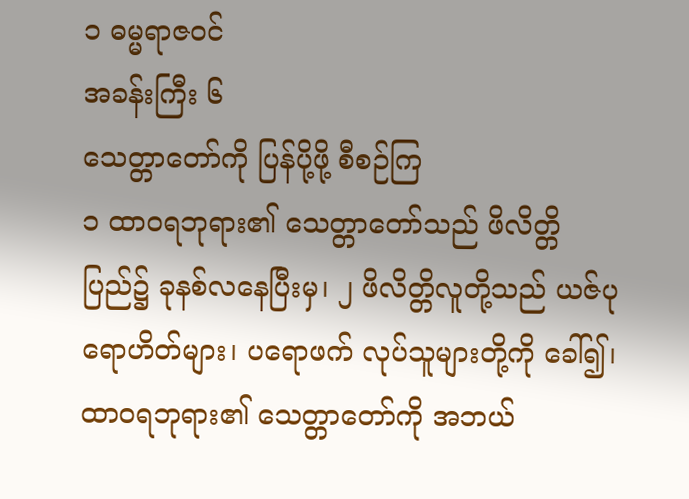၁ ဓမ္မရာဇဝင်
အခန်းကြီး ၆
သေတ္တာတော်ကို ပြန်ပို့ဖို့ စီစဉ်ကြ
၁ ထာဝရဘုရား၏ သေတ္တာတော်သည် ဖိလိတ္တိပြည်၌ ခုနစ်လနေပြီးမှ၊ ၂ ဖိလိတ္တိလူတို့သည် ယဇ်ပုရောဟိတ်များ၊ ပရောဖက် လုပ်သူများတို့ကို ခေါ်၍၊ ထာဝရဘုရား၏ သေတ္တာတော်ကို အဘယ်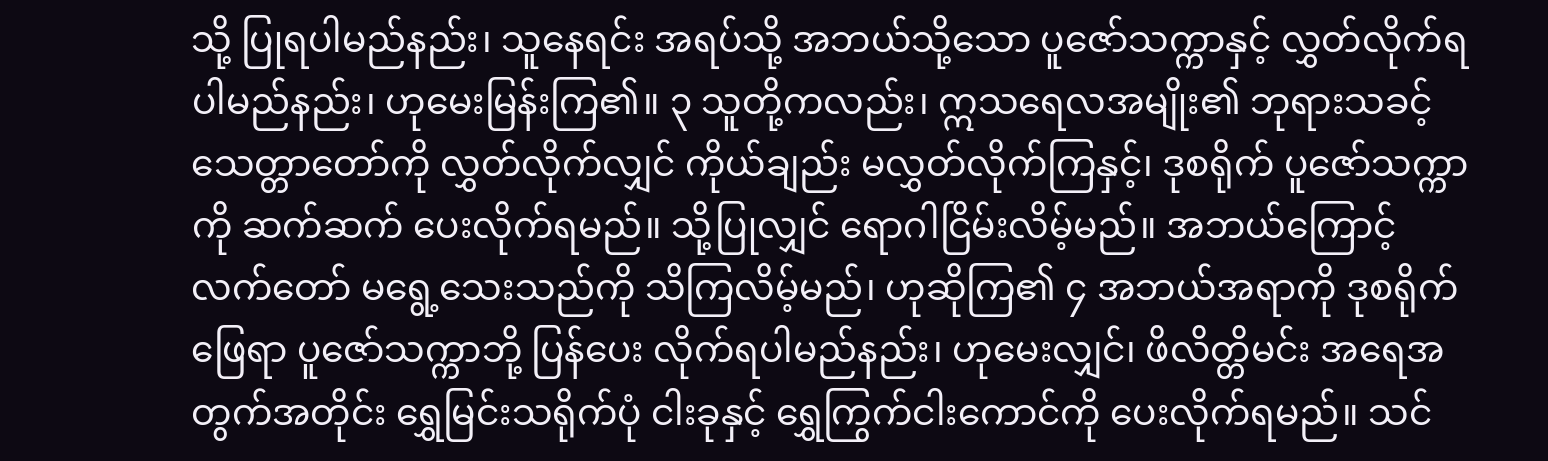သို့ ပြုရပါမည်နည်း၊ သူနေရင်း အရပ်သို့ အဘယ်သို့သော ပူဇော်သက္ကာနှင့် လွှတ်လိုက်ရပါမည်နည်း၊ ဟုမေးမြန်းကြ၏။ ၃ သူတို့ကလည်း၊ ဣသရေလအမျိုး၏ ဘုရားသခင့် သေတ္တာတော်ကို လွှတ်လိုက်လျှင် ကိုယ်ချည်း မလွှတ်လိုက်ကြနှင့်၊ ဒုစရိုက် ပူဇော်သက္ကာကို ဆက်ဆက် ပေးလိုက်ရမည်။ သို့ပြုလျှင် ရောဂါငြိမ်းလိမ့်မည်။ အဘယ်ကြောင့် လက်တော် မရွေ့သေးသည်ကို သိကြလိမ့်မည်၊ ဟုဆိုကြ၏ ၄ အဘယ်အရာကို ဒုစရိုက်ဖြေရာ ပူဇော်သက္ကာဘို့ ပြန်ပေး လိုက်ရပါမည်နည်း၊ ဟုမေးလျှင်၊ ဖိလိတ္တိမင်း အရေအတွက်အတိုင်း ရွှေမြင်းသရိုက်ပုံ ငါးခုနှင့် ရွှေကြွက်ငါးကောင်ကို ပေးလိုက်ရမည်။ သင်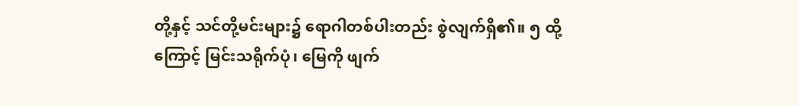တို့နှင့် သင်တို့မင်းများ၌ ရောဂါတစ်ပါးတည်း စွဲလျက်ရှိ၏။ ၅ ထို့ကြောင့် မြင်းသရိုက်ပုံ၊ မြေကို ဖျက်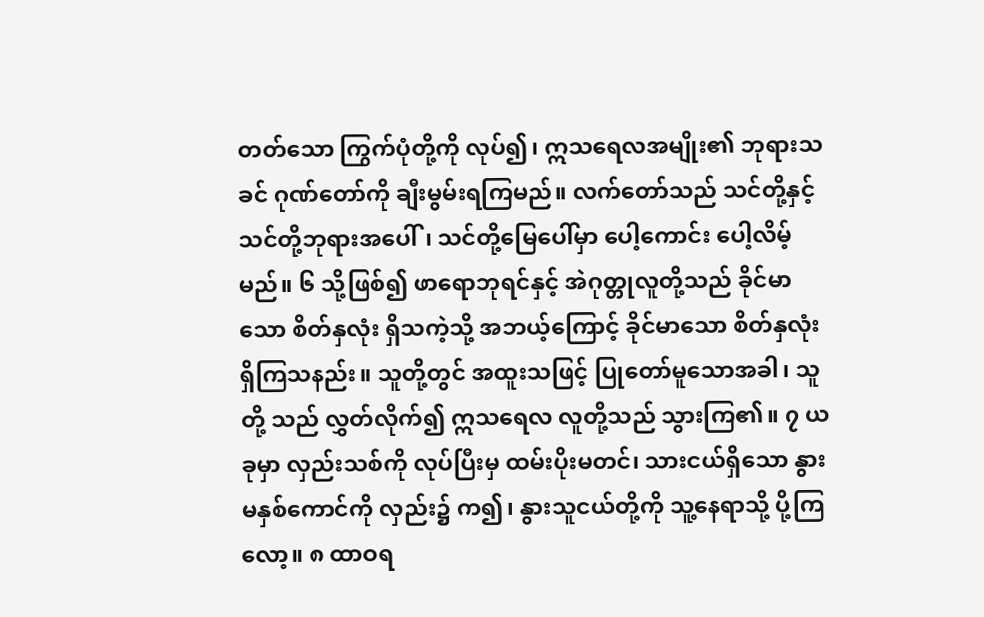တတ်သော ကြွက်ပုံတို့ကို လုပ်၍၊ ဣသရေလအမျိုး၏ ဘုရားသခင် ဂုဏ်တော်ကို ချီးမွမ်းရကြမည်။ လက်တော်သည် သင်တို့နှင့် သင်တို့ဘုရားအပေါ်၊ သင်တို့မြေပေါ်မှာ ပေါ့ကောင်း ပေါ့လိမ့်မည်။ ၆ သို့ဖြစ်၍ ဖာရောဘုရင်နှင့် အဲဂုတ္တုလူတို့သည် ခိုင်မာသော စိတ်နှလုံး ရှိသကဲ့သို့ အဘယ့်ကြောင့် ခိုင်မာသော စိတ်နှလုံး ရှိကြသနည်း။ သူတို့တွင် အထူးသဖြင့် ပြုတော်မူသောအခါ၊ သူတို့ သည် လွှတ်လိုက်၍ ဣသရေလ လူတို့သည် သွားကြ၏။ ၇ ယခုမှာ လှည်းသစ်ကို လုပ်ပြီးမှ ထမ်းပိုးမတင်၊ သားငယ်ရှိသော နွားမနှစ်ကောင်ကို လှည်း၌ က၍၊ နွားသူငယ်တို့ကို သူ့နေရာသို့ ပို့ကြလော့။ ၈ ထာဝရ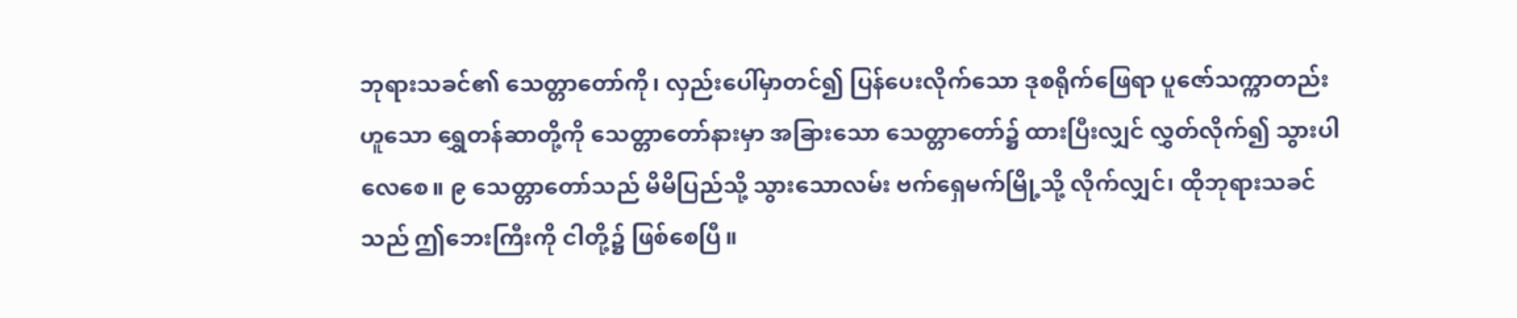ဘုရားသခင်၏ သေတ္တာတော်ကို၊ လှည်းပေါ်မှာတင်၍ ပြန်ပေးလိုက်သော ဒုစရိုက်ဖြေရာ ပူဇော်သက္ကာတည်းဟူသော ရွှေတန်ဆာတို့ကို သေတ္တာတော်နားမှာ အခြားသော သေတ္တာတော်၌ ထားပြီးလျှင် လွှတ်လိုက်၍ သွားပါလေစေ။ ၉ သေတ္တာတော်သည် မိမိပြည်သို့ သွားသောလမ်း ဗက်ရှေမက်မြို့သို့ လိုက်လျှင်၊ ထိုဘုရားသခင်သည် ဤဘေးကြီးကို ငါတို့၌ ဖြစ်စေပြီ။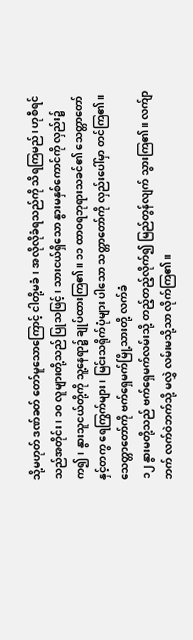သို့မဟုတ် ဒဏ်ခတ် တော်မူသောကြောင့် ငါတို့မခံ၊ အလိုလိုခံရသည်ကို သိရကြမည်၊ ဟုစီရင်သည်အတိုင်း၊ ၁၀ လူများတို့သည် ပြုသဖြင့်၊ သားငယ်ရှိသော နွားမနှစ်ကောင်ကို လှည်း၌ က၍၊ နွားသူငယ်တို့ကို သူ့နေရာ၌ ချုပ်ထားကြ၏။ ၁၁ ထာဝရဘုရားသခင်၏ သေတ္တာတော် နှင့်တကွ ရေကြွက်များ၊ မြင်းသရိုက်ပုံများ ပါသော သတ္တာတော်ကို လှည်းပေါ်မှာ တင်ကြ၏။
သေတ္တာတော်ကို ဗက်ရှေမက်မြို့သားတို့ လက်ခံ
၁၂ နွားမတို့သည် ဗက်ရှေမက်လမ်းသို့ တည့်တည့်လိုက်၍ မြည်တွန်လျက် သွားကြ၏။ လက်ျာဘက် လက်ဝဲဘက်သို့ မလွှဲ လမ်းမသို့သာ လိုက်ကြ၏။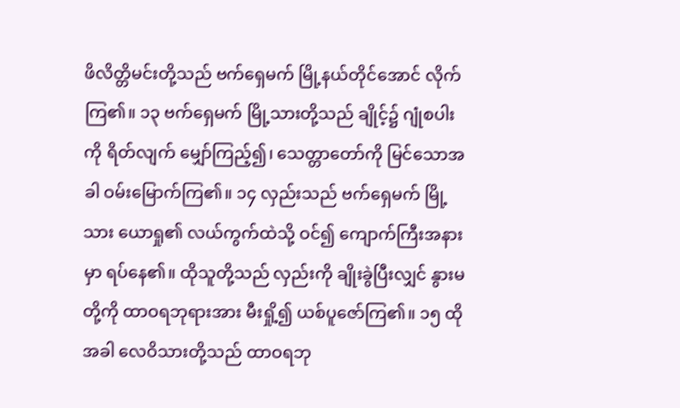ဖိလိတ္တိမင်းတို့သည် ဗက်ရှေမက် မြို့နယ်တိုင်အောင် လိုက်ကြ၏။ ၁၃ ဗက်ရှေမက် မြို့သားတို့သည် ချိုင့်၌ ဂျုံစပါးကို ရိတ်လျက် မျှော်ကြည့်၍၊ သေတ္တာတော်ကို မြင်သောအခါ ဝမ်းမြောက်ကြ၏။ ၁၄ လှည်းသည် ဗက်ရှေမက် မြို့သား ယောရှု၏ လယ်ကွက်ထဲသို့ ဝင်၍ ကျောက်ကြီးအနားမှာ ရပ်နေ၏။ ထိုသူတို့သည် လှည်းကို ချိုးခွဲပြီးလျှင် နွားမတို့ကို ထာဝရဘုရားအား မီးရှို့၍ ယစ်ပူဇော်ကြ၏။ ၁၅ ထိုအခါ လေဝိသားတို့သည် ထာဝရဘု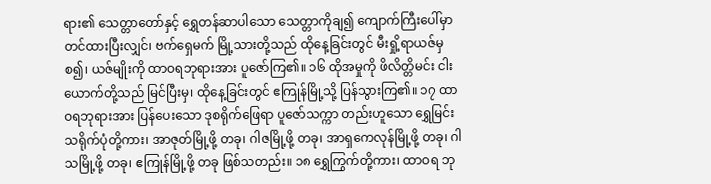ရား၏ သေတ္တာတော်နှင့် ရွှေတန်ဆာပါသော သေတ္တာကိုချ၍ ကျောက်ကြီးပေါ်မှာ တင်ထားပြီးလျှင်၊ ဗက်ရှေမက် မြို့သားတို့သည် ထိုနေ့ခြင်းတွင် မီးရှို့ရာယဇ်မှစ၍၊ ယဇ်မျိုးကို ထာဝရဘုရားအား ပူဇော်ကြ၏။ ၁၆ ထိုအမှုကို ဖိလိတ္တိမင်း ငါးယောက်တို့သည် မြင်ပြီးမှ၊ ထိုနေ့ခြင်းတွင် ဧကြုန်မြို့သို့ ပြန်သွားကြ၏။ ၁၇ ထာဝရဘုရားအား ပြန်ပေးသော ဒုစရိုက်ဖြေရာ ပူဇော်သက္ကာ တည်းဟူသော ရွှေမြင်းသရိုက်ပုံတို့ကား၊ အာဇုတ်မြို့ဖို့ တခု၊ ဂါဇမြို့ဖို့ တခု၊ အာရှကေလုန်မြို့ဖို့ တခု၊ ဂါသမြို့ဖို့ တခု၊ ဧကြုန်မြို့ဖို့ တခု ဖြစ်သတည်း။ ၁၈ ရွှေကြွက်တို့ကား၊ ထာဝရ ဘု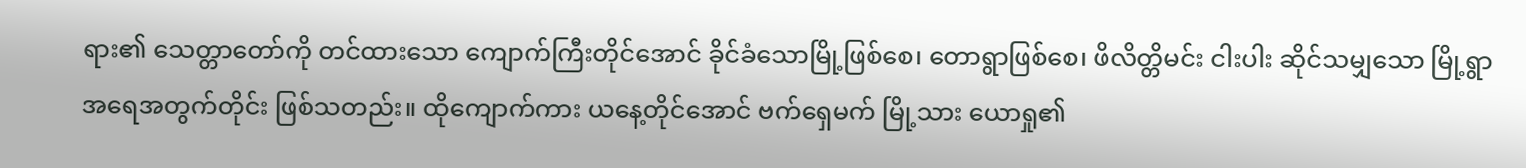ရား၏ သေတ္တာတော်ကို တင်ထားသော ကျောက်ကြီးတိုင်အောင် ခိုင်ခံသောမြို့ဖြစ်စေ၊ တောရွာဖြစ်စေ၊ ဖိလိတ္တိမင်း ငါးပါး ဆိုင်သမျှသော မြို့ရွာအရေအတွက်တိုင်း ဖြစ်သတည်း။ ထိုကျောက်ကား ယနေ့တိုင်အောင် ဗက်ရှေမက် မြို့သား ယောရှု၏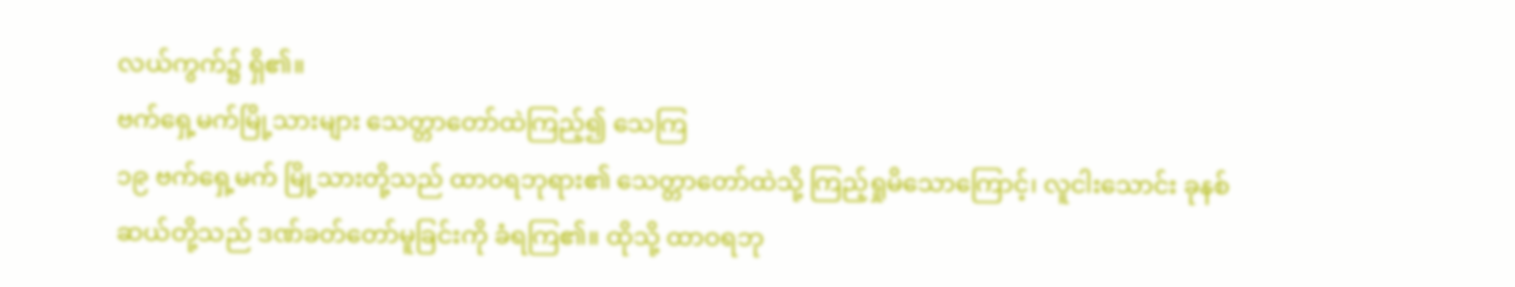လယ်ကွက်၌ ရှိ၏။
ဗက်ရှေ့မက်မြို့သားများ သေတ္တာတော်ထဲကြည့်၍ သေကြ
၁၉ ဗက်ရှေ့မက် မြို့သားတို့သည် ထာဝရဘုရား၏ သေတ္တာတော်ထဲသို့ ကြည့်ရှုမိသောကြောင့်၊ လူငါးသောင်း ခုနစ်ဆယ်တို့သည် ဒဏ်ခတ်တော်မူခြင်းကို ခံရကြ၏။ ထိုသို့ ထာဝရဘု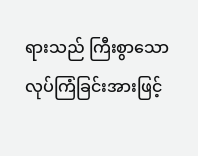ရားသည် ကြီးစွာသော လုပ်ကြံခြင်းအားဖြင့်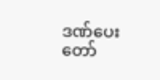ဒဏ်ပေးတော်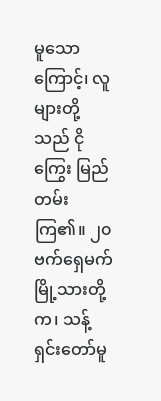မူသောကြောင့်၊ လူများတို့သည် ငိုကြွေး မြည်တမ်းကြ၏။ ၂၀ ဗက်ရှေမက် မြို့သားတို့က၊ သန့်ရှင်းတော်မူ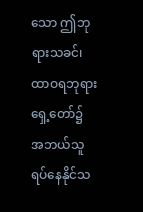သော ဤဘုရားသခင်၊ ထာဝရဘုရား ရှေ့တော်၌ အဘယ်သူ ရပ်နေနိုင်သ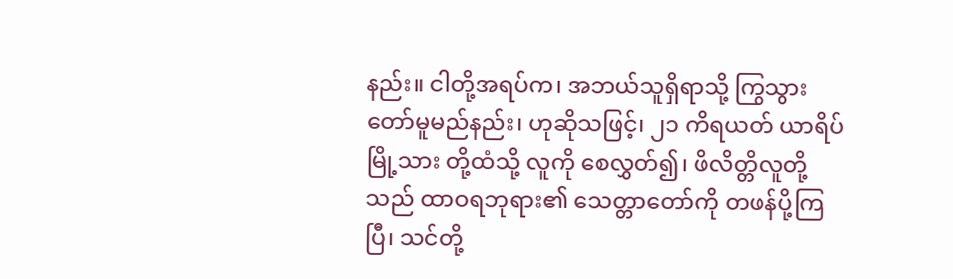နည်း။ ငါတို့အရပ်က၊ အဘယ်သူရှိရာသို့ ကြွသွား တော်မူမည်နည်း၊ ဟုဆိုသဖြင့်၊ ၂၁ ကိရယတ် ယာရိပ်မြို့သား တို့ထံသို့ လူကို စေလွှတ်၍၊ ဖိလိတ္တိလူတို့သည် ထာဝရဘုရား၏ သေတ္တာတော်ကို တဖန်ပို့ကြပြီ၊ သင်တို့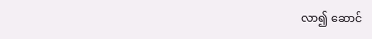လာ၍ ဆောင်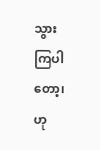သွား ကြပါတော့၊ ဟု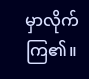မှာလိုက်ကြ၏။